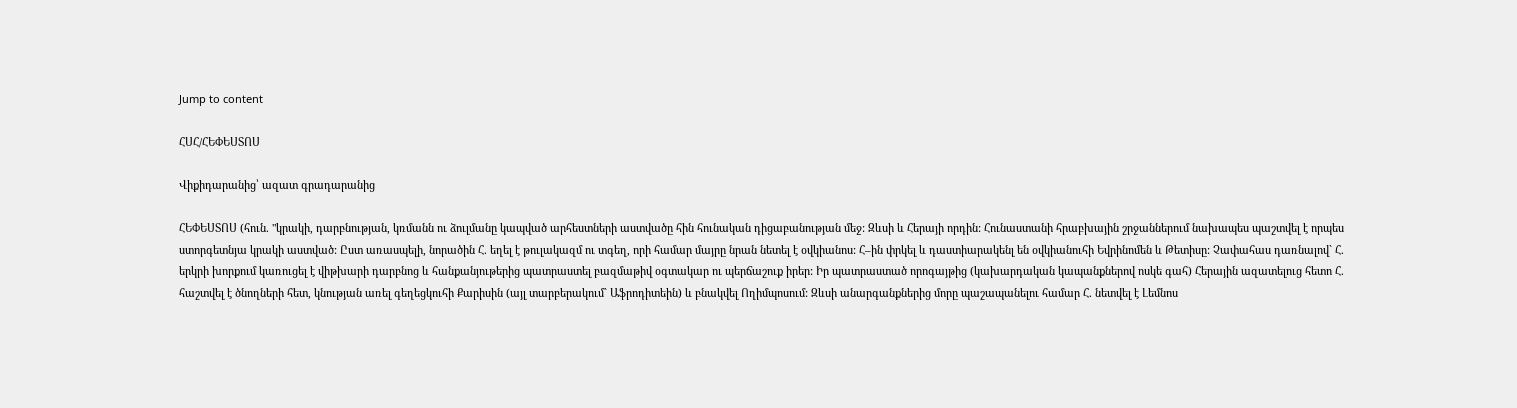Jump to content

ՀՍՀ/ՀԵՓԵՍՏՈՍ

Վիքիդարանից՝ ազատ գրադարանից

ՀԵՓԵՍՏՈՍ (հուն. "կրակի, դարբնության, կռմանն ու ձուլմանը կապված արհեստների աստվածը հին հունական դիցաբանության մեջ: Զևսի և Հերայի որդին: Հունաստանի հրաբխային շրջաններում նախապես պաշտվել է որպես ստորգետնյա կրակի աստված: Ըստ առասպելի, նորածին Հ. եղել է թուլակազմ ու տգեղ, որի համար մայրը նրան նետել է օվկիանոս: Հ–ին փրկել և դաստիարակենլ են օվկիանուհի Եվրինոմեն և Թետիսը: Չափահաս դառնալով` Հ. երկրի խորքում կառուցել է վիթխարի դարբնոց և հանքանյութերից պատրաստել բազմաթիվ օգտակար ու պերճաշուք իրեր: Իր պատրաստած որոգայթից (կախարդական կապանքներով ոսկե գահ) Հերային ազատելուց հետո Հ. հաշտվել է ծնողների հետ, կնության առել գեղեցկուհի Քարիսին (այլ տարբերակում` Աֆրոդիտեին) և բնակվել Ողիմպոսում: Զևսի անարգանքներից մորը պաշապանելու համար Հ. նետվել է Լեմնոս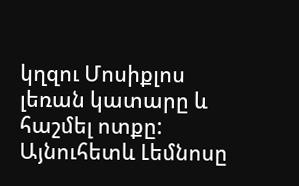կղզու Մոսիքլոս լեռան կատարը և հաշմել ոտքը: Այնուհետև Լեմնոսը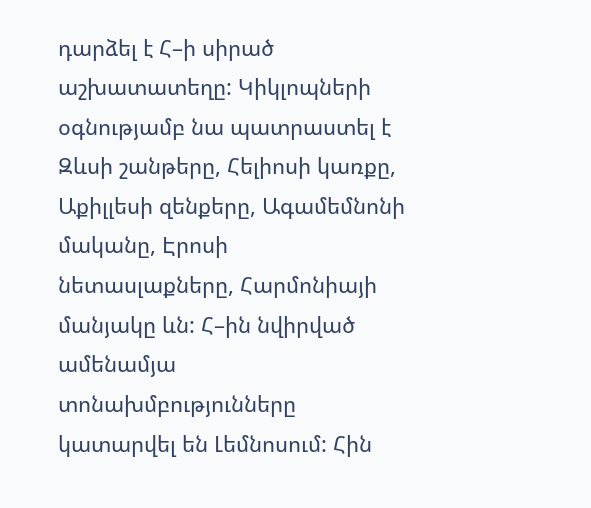դարձել է Հ–ի սիրած աշխատատեղը: Կիկլոպների օգնությամբ նա պատրաստել է Զևսի շանթերը, Հելիոսի կառքը, Աքիլլեսի զենքերը, Ագամեմնոնի մականը, Էրոսի նետասլաքները, Հարմոնիայի մանյակը ևն: Հ–ին նվիրված ամենամյա տոնախմբությունները կատարվել են Լեմնոսում: Հին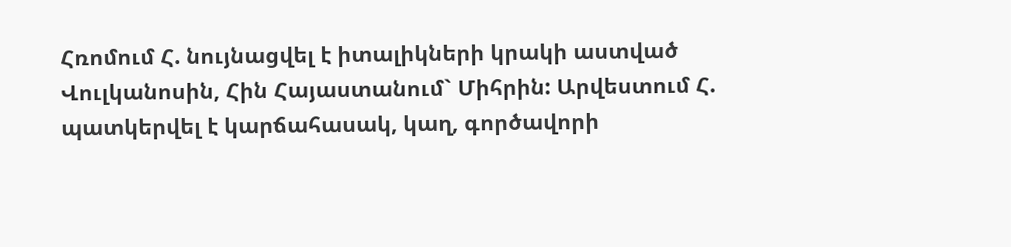Հռոմում Հ. նույնացվել է իտալիկների կրակի աստված Վուլկանոսին, Հին Հայաստանում` Միհրին: Արվեստում Հ. պատկերվել է կարճահասակ, կաղ, գործավորի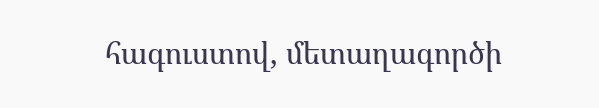հագուստով, մետաղագործի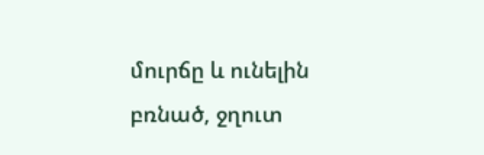մուրճը և ունելին բռնած, ջղուտ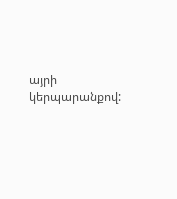այրի կերպարանքով: